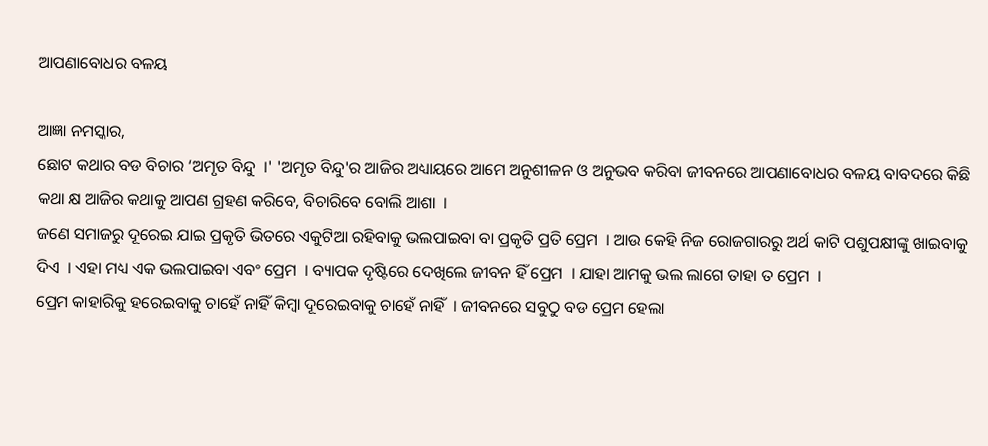ଆପଣାବୋଧର ବଳୟ

ଆଜ୍ଞା ନମସ୍କାର,
ଛୋଟ କଥାର ବଡ ବିଚାର ‘ଅମୃତ ବିନ୍ଦୁ  ।' 'ଅମୃତ ବିନ୍ଦୁ'ର ଆଜିର ଅଧ୍ୟାୟରେ ଆମେ ଅନୁଶୀଳନ ଓ ଅନୁଭବ କରିବା ଜୀବନରେ ଆପଣାବୋଧର ବଳୟ ବାବଦରେ କିଛି କଥା କ୍ଷ ଆଜିର କଥାକୁ ଆପଣ ଗ୍ରହଣ କରିବେ, ବିଚାରିବେ ବୋଲି ଆଶା  ।
ଜଣେ ସମାଜରୁ ଦୂରେଇ ଯାଇ ପ୍ରକୃତି ଭିତରେ ଏକୁଟିଆ ରହିବାକୁ ଭଲପାଇବା ବା ପ୍ରକୃତି ପ୍ରତି ପ୍ରେମ  । ଆଉ କେହି ନିଜ ରୋଜଗାରରୁ ଅର୍ଥ କାଟି ପଶୁପକ୍ଷୀଙ୍କୁ ଖାଇବାକୁ ଦିଏ  । ଏହା ମଧ୍ୟ ଏକ ଭଲପାଇବା ଏବଂ ପ୍ରେମ  । ବ୍ୟାପକ ଦୃଷ୍ଟିରେ ଦେଖିଲେ ଜୀବନ ହିଁ ପ୍ରେମ  । ଯାହା ଆମକୁ ଭଲ ଲାଗେ ତାହା ତ ପ୍ରେମ  ।
ପ୍ରେମ କାହାରିକୁ ହରେଇବାକୁ ଚାହେଁ ନାହିଁ କିମ୍ବା ଦୂରେଇବାକୁ ଚାହେଁ ନାହିଁ  । ଜୀବନରେ ସବୁଠୁ ବଡ ପ୍ରେମ ହେଲା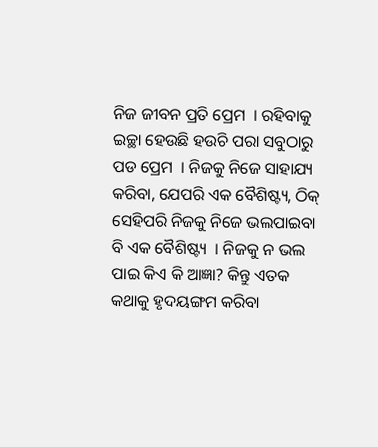ନିଜ ଜୀବନ ପ୍ରତି ପ୍ରେମ  । ରହିବାକୁ ଇଚ୍ଛା ହେଉଛି ହଉଚି ପରା ସବୁଠାରୁ ପଡ ପ୍ରେମ  । ନିଜକୁ ନିଜେ ସାହାଯ୍ୟ କରିବା, ଯେପରି ଏକ ବୈଶିଷ୍ଟ୍ୟ, ଠିକ୍ ସେହିପରି ନିଜକୁ ନିଜେ ଭଲପାଇବା ବି ଏକ ବୈଶିଷ୍ଟ୍ୟ  । ନିଜକୁ ନ ଭଲ ପାଇ କିଏ କି ଆଜ୍ଞା? କିନ୍ତୁ ଏତକ କଥାକୁ ହୃଦୟଙ୍ଗମ କରିବା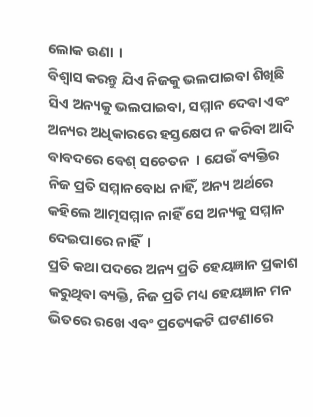ଲୋକ ଉଣା  ।
ବିଶ୍ୱାସ କରନ୍ତୁ ଯିଏ ନିଜକୁ ଭଲପାଇବା ଶିଖିଛି ସିଏ ଅନ୍ୟକୁ ଭଲପାଇବା, ସମ୍ମାନ ଦେବା ଏବଂ ଅନ୍ୟର ଅଧିକାରରେ ହସ୍ତକ୍ଷେପ ନ କରିବା ଆଦି ବାବଦରେ ବେଶ୍ ସଚେତନ  । ଯେଉଁ ବ୍ୟକ୍ତିର ନିଜ ପ୍ରତି ସମ୍ମାନବୋଧ ନାହିଁ, ଅନ୍ୟ ଅର୍ଥରେ କହିଲେ ଆତ୍ମସମ୍ମାନ ନାହିଁ ସେ ଅନ୍ୟକୁ ସମ୍ମାନ ଦେଇପାରେ ନାହିଁ  ।
ପ୍ରତି କଥା ପଦରେ ଅନ୍ୟ ପ୍ରତି ହେୟଜ୍ଞାନ ପ୍ରକାଶ କରୁଥିବା ବ୍ୟକ୍ତି, ନିଜ ପ୍ରତି ମଧ୍ୟ ହେୟଜ୍ଞାନ ମନ ଭିତରେ ରଖେ ଏବଂ ପ୍ରତ୍ୟେକଟି ଘଟଣାରେ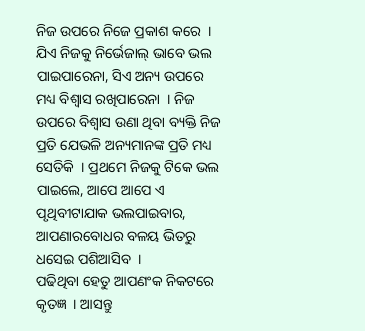ନିଜ ଉପରେ ନିଜେ ପ୍ରକାଶ କରେ  ।
ଯିଏ ନିଜକୁ ନିର୍ଭେଜାଲ୍ ଭାବେ ଭଲ ପାଇପାରେନା, ସିଏ ଅନ୍ୟ ଉପରେ ମଧ୍ୟ ବିଶ୍ୱାସ ରଖିପାରେନା  । ନିଜ ଉପରେ ବିଶ୍ୱାସ ଉଣା ଥିବା ବ୍ୟକ୍ତି ନିଜ ପ୍ରତି ଯେଭଳି ଅନ୍ୟମାନଙ୍କ ପ୍ରତି ମଧ୍ୟ ସେତିକି  । ପ୍ରଥମେ ନିଜକୁ ଟିକେ ଭଲ ପାଇଲେ, ଆପେ ଆପେ ଏ ପୃଥିବୀଟାଯାକ ଭଲପାଇବାର, ଆପଣାରବୋଧର ବଳୟ ଭିତରୁ ଧସେଇ ପଶିଆସିବ  ।
ପଢିଥିବା ହେତୁ ଆପଣଂକ ନିକଟରେ କୃତଜ୍ଞ  । ଆସନ୍ତୁ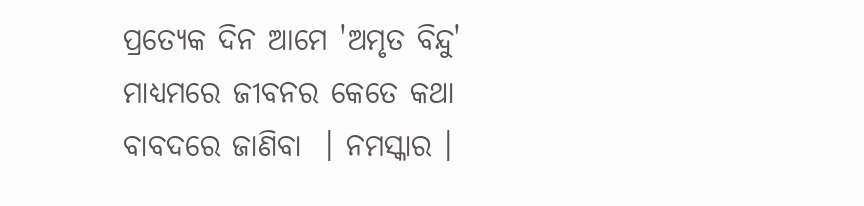ପ୍ରତ୍ୟେକ ଦିନ ଆମେ 'ଅମୃତ ବିନ୍ଦୁ' ମାଧ୍ୟମରେ ଜୀବନର କେତେ କଥା ବାବଦରେ ଜାଣିବା  । ନମସ୍କାର ।